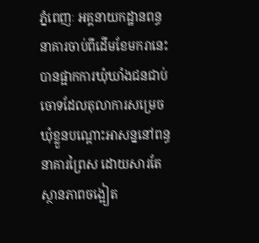ភ្នំពេញៈ អគ្គនាយកដ្ឋានពន្ធនាគារចាប់ពីដើមខែមករានេះបានផ្អាកការឃុំឃាំងជនជាប់ចោទដែលតុលាការសម្រេចឃុំខ្លួនបណ្ដោះអាសន្ននៅពន្ធនាគារព្រៃស ដោយសារតែស្ថានភាពចង្អៀត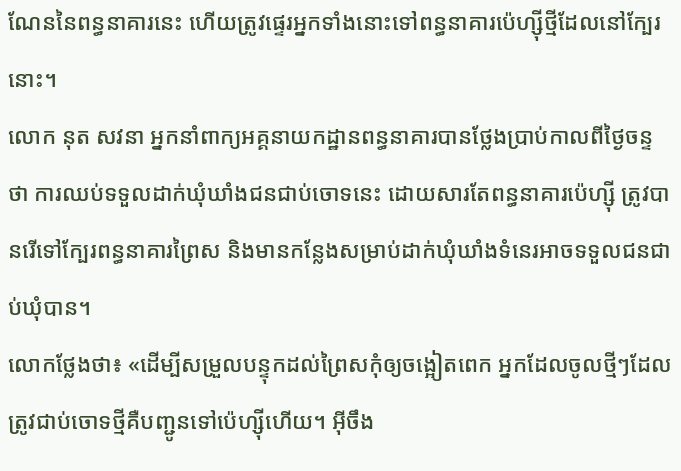ណែននៃពន្ធនាគារនេះ ហើយត្រូវផ្ទេរអ្នកទាំងនោះទៅពន្ធនាគារប៉េហ្ស៊ីថ្មីដែលនៅក្បែរនោះ។
លោក នុត សវនា អ្នកនាំពាក្យអគ្គនាយកដ្ឋានពន្ធនាគារបានថ្លែងប្រាប់កាលពីថ្ងៃចន្ទថា ការឈប់ទទួលដាក់ឃុំឃាំងជនជាប់ចោទនេះ ដោយសារតែពន្ធនាគារប៉េហ្ស៊ី ត្រូវបានរើទៅក្បែរពន្ធនាគារព្រៃស និងមានកន្លែងសម្រាប់ដាក់ឃុំឃាំងទំនេរអាចទទួលជនជាប់ឃុំបាន។
លោកថ្លែងថា៖ «ដើម្បីសម្រួលបន្ទុកដល់ព្រៃសកុំឲ្យចង្អៀតពេក អ្នកដែលចូលថ្មីៗដែលត្រូវជាប់ចោទថ្មីគឺបញ្ជូនទៅប៉េហ្ស៊ីហើយ។ អ៊ីចឹង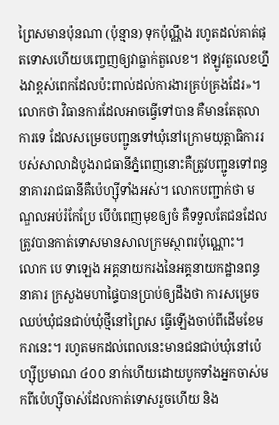ព្រៃសមានប៉ុនណា (ប៉ុន្មាន) ទុកប៉ុណ្ណឹង រហូតដល់គាត់ផុតទោសហើយបញ្ចេញឲ្យវាធ្លាក់តួលេខ។ ឥឡូវតួលេខហ្នឹងវាខ្ពស់ពេកដែលប៉ះពាល់ដល់ការងារគ្រប់គ្រងដែរ»។
លោកថា វិធានការដែលអាចធ្វើទៅបាន គឺមានតែតុលាការទេ ដែលសម្រេចបញ្ជូនទៅឃុំនៅក្រោមយុត្តាធិការរបស់សាលាដំបូងរាជធានីភ្នំពេញនោះគឺត្រូវបញ្ជូនទៅពន្ធនាគាររាជធានីគឺប៉េហ្ស៊ីទាំងអស់។ លោកបញ្ជាក់ថា មណ្ឌលអប់រំកែប្រែ បើបំពេញមុខឲ្យចំ គឺទទួលតែជនដែលត្រូវបានកាត់ទោសមានសាលក្រមស្ថាពរប៉ុណ្ណោះ។
លោក បេ ទាឡេង អគ្គនាយករងនៃអគ្គនាយកដ្ឋានពន្ធនាគារ ក្រសួងមហាផ្ទៃបានប្រាប់ឲ្យដឹងថា ការសម្រេចឈប់ឃុំជនជាប់ឃុំថ្មីនៅព្រៃស ធ្វើឡើងចាប់ពីដើមខែមករានេះ។ រហូតមកដល់ពេលនេះមានជនជាប់ឃុំនៅប៉េហ្ស៊ីប្រមាណ ៤០០ នាក់ហើយដោយបូកទាំងអ្នកចាស់មកពីប៉េហ្ស៊ីចាស់ដែលកាត់ទោសរួចហើយ និង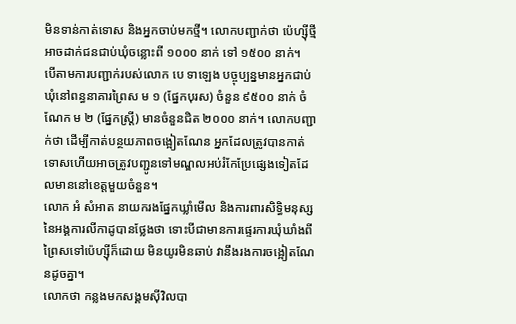មិនទាន់កាត់ទោស និងអ្នកចាប់មកថ្មី។ លោកបញ្ជាក់ថា ប៉េហ្ស៊ីថ្មី អាចដាក់ជនជាប់ឃុំចន្លោះពី ១០០០ នាក់ ទៅ ១៥០០ នាក់។
បើតាមការបញ្ជាក់របស់លោក បេ ទាឡេង បច្ចុប្បន្នមានអ្នកជាប់ឃុំនៅពន្ធនាគារព្រៃស ម ១ (ផ្នែកបុរស) ចំនួន ៩៥០០ នាក់ ចំណែក ម ២ (ផ្នែកស្ត្រី) មានចំនួនជិត ២០០០ នាក់។ លោកបញ្ជាក់ថា ដើម្បីកាត់បន្ថយភាពចង្អៀតណែន អ្នកដែលត្រូវបានកាត់ទោសហើយអាចត្រូវបញ្ជូនទៅមណ្ឌលអប់រំកែប្រែផ្សេងទៀតដែលមាននៅខេត្តមួយចំនួន។
លោក អំ សំអាត នាយករងផ្នែកឃ្លាំមើល និងការពារសិទ្ធិមនុស្សនៃអង្គការលីកាដូបានថ្លែងថា ទោះបីជាមានការផ្ទេរការឃុំឃាំងពីព្រៃសទៅប៉េហ្ស៊ីក៏ដោយ មិនយូរមិនឆាប់ វានឹងរងការចង្អៀតណែនដូចគ្នា។
លោកថា កន្លងមកសង្គមស៊ីវិលបា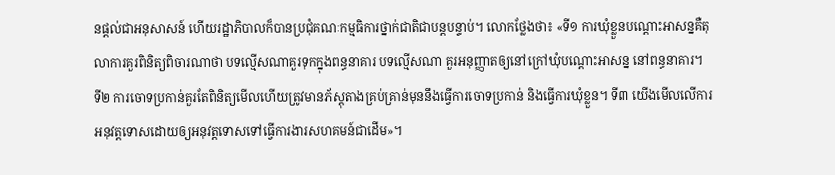នផ្ដល់ជាអនុសាសន៍ ហើយរដ្ឋាភិបាលក៏បានប្រជុំគណៈកម្មធិការថ្នាក់ជាតិជាបន្តបន្ទាប់។ លោកថ្លែងថា៖ «ទី១ ការឃុំខ្លួនបណ្ដោះអាសន្នគឺតុលាការគួរពិនិត្យពិចារណាថា បទល្មើសណាគួរទុកក្នុងពន្ធនាគារ បទល្មើសណា គួរអនុញ្ញាតឲ្យនៅក្រៅឃុំបណ្ដោះអាសន្ន នៅពន្ធនាគារ។ ទី២ ការចោទប្រកាន់គួរតែពិនិត្យមើលហើយត្រូវមានភ័ស្តុតាងគ្រប់គ្រាន់មុននឹងធ្វើការចោទប្រកាន់ និងធ្វើការឃុំខ្លួន។ ទី៣ យើងមើលលើការអនុវត្តទោសដោយឲ្យអនុវត្តទោសទៅធ្វើការងារសហគមន៍ជាដើម»។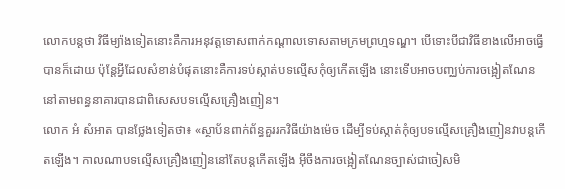លោកបន្តថា វិធីម្យ៉ាងទៀតនោះគឺការអនុវត្តទោសពាក់កណ្ដាលទោសតាមក្រមព្រហ្មទណ្ឌ។ បើទោះបីជាវិធីខាងលើអាចធ្វើបានក៏ដោយ ប៉ុន្តែអ្វីដែលសំខាន់បំផុតនោះគឺការទប់ស្កាត់បទល្មើសកុំឲ្យកើតឡើង នោះទើបអាចបញ្ឈប់ការចង្អៀតណែននៅតាមពន្ធនាគារបានជាពិសេសបទល្មើសគ្រឿងញៀន។
លោក អំ សំអាត បានថ្លែងទៀតថា៖ «ស្ថាប័នពាក់ព័ន្ធគួររកវិធីយ៉ាងម៉េច ដើម្បីទប់ស្កាត់កុំឲ្យបទល្មើសគ្រឿងញៀនវាបន្តកើតឡើង។ កាលណាបទល្មើសគ្រឿងញៀននៅតែបន្តកើតឡើង អ៊ីចឹងការចង្អៀតណែនច្បាស់ជាចៀសមិ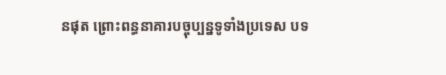នផុត ព្រោះពន្ធនាគារបច្ចុប្បន្នទូទាំងប្រទេស បទ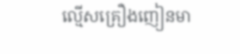ល្មើសគ្រឿងញៀនមា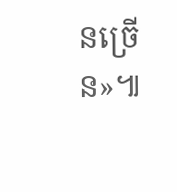នច្រើន»៕